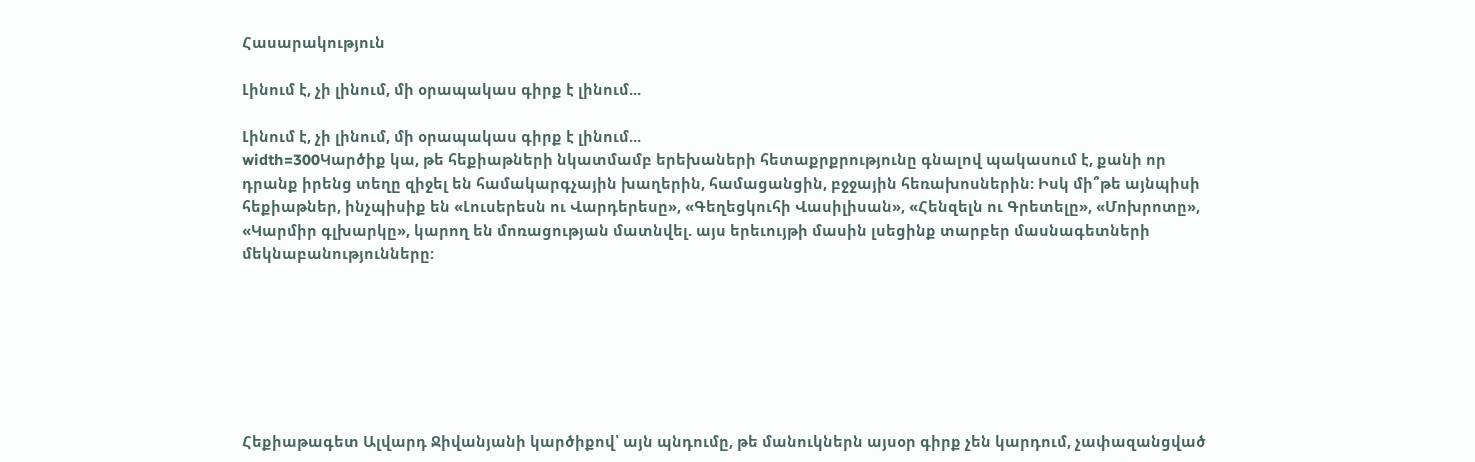Հասարակություն

Լինում է, չի լինում, մի օրապակաս գիրք է լինում...

Լինում է, չի լինում, մի օրապակաս գիրք է լինում...
width=300Կարծիք կա, թե հեքիաթների նկատմամբ երեխաների հետաքրքրությունը գնալով պակասում է, քանի որ դրանք իրենց տեղը զիջել են համակարգչային խաղերին, համացանցին, բջջային հեռախոսներին: Իսկ մի՞թե այնպիսի հեքիաթներ, ինչպիսիք են «Լուսերեսն ու Վարդերեսը», «Գեղեցկուհի Վասիլիսան», «Հենզելն ու Գրետելը», «Մոխրոտը», «Կարմիր գլխարկը», կարող են մոռացության մատնվել. այս երեւույթի մասին լսեցինք տարբեր մասնագետների մեկնաբանությունները:







Հեքիաթագետ Ալվարդ Ջիվանյանի կարծիքով՝ այն պնդումը, թե մանուկներն այսօր գիրք չեն կարդում, չափազանցված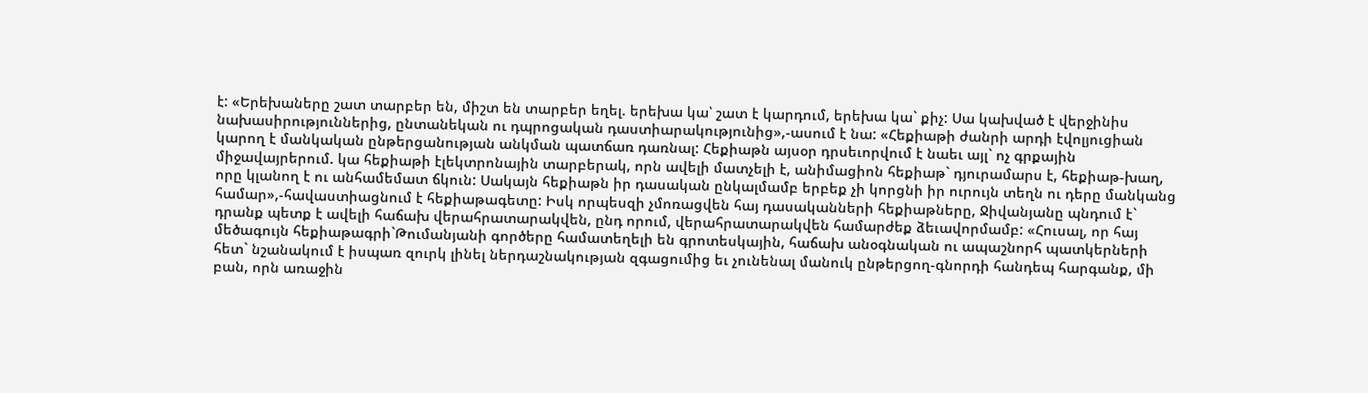է: «Երեխաները շատ տարբեր են, միշտ են տարբեր եղել. երեխա կա՝ շատ է կարդում, երեխա կա` քիչ: Սա կախված է վերջինիս նախասիրություններից, ընտանեկան ու դպրոցական դաստիարակությունից»,-ասում է նա: «Հեքիաթի ժանրի արդի էվոլյուցիան կարող է մանկական ընթերցանության անկման պատճառ դառնալ: Հեքիաթն այսօր դրսեւորվում է նաեւ այլ` ոչ գրքային միջավայրերում. կա հեքիաթի էլեկտրոնային տարբերակ, որն ավելի մատչելի է, անիմացիոն հեքիաթ` դյուրամարս է, հեքիաթ-խաղ, որը կլանող է ու անհամեմատ ճկուն: Սակայն հեքիաթն իր դասական ընկալմամբ երբեք չի կորցնի իր ուրույն տեղն ու դերը մանկանց համար»,-հավաստիացնում է հեքիաթագետը: Իսկ որպեսզի չմոռացվեն հայ դասականների հեքիաթները, Ջիվանյանը պնդում է` դրանք պետք է ավելի հաճախ վերահրատարակվեն, ընդ որում, վերահրատարակվեն համարժեք ձեւավորմամբ: «Հուսալ, որ հայ մեծագույն հեքիաթագրի`Թումանյանի գործերը համատեղելի են գրոտեսկային, հաճախ անօգնական ու ապաշնորհ պատկերների հետ` նշանակում է իսպառ զուրկ լինել ներդաշնակության զգացումից եւ չունենալ մանուկ ընթերցող-գնորդի հանդեպ հարգանք, մի բան, որն առաջին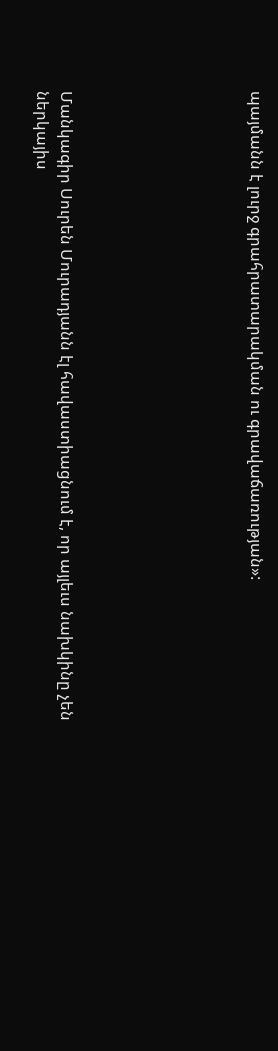պայմանն է լուրջ գրահրատարակման ու գրավաճառության»:







Մանկագիր Սուրեն Մուրադյանն էլ հավաստիացնում է, որ այլեւս նախկինը չեն ներկայիս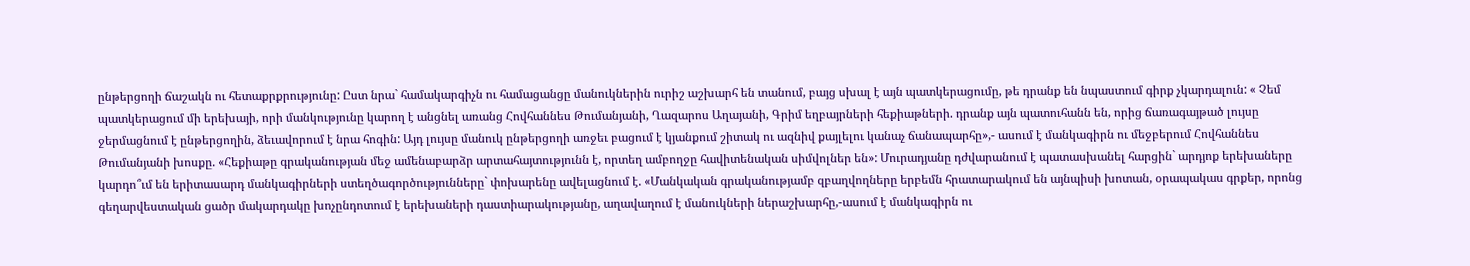ընթերցողի ճաշակն ու հետաքրքրությունը: Ըստ նրա` համակարգիչն ու համացանցը մանուկներին ուրիշ աշխարհ են տանում, բայց սխալ է այն պատկերացումը, թե դրանք են նպաստում գիրք չկարդալուն: « Չեմ պատկերացում մի երեխայի, որի մանկությունը կարող է անցնել առանց Հովհաննես Թումանյանի, Ղազարոս Աղայանի, Գրիմ եղբայրների հեքիաթների. դրանք այն պատուհանն են, որից ճառագայթած լույսը ջերմացնում է ընթերցողին, ձեւավորում է նրա հոգին: Այդ լույսը մանուկ ընթերցողի առջեւ բացում է կյանքում շիտակ ու ազնիվ քայլելու կանաչ ճանապարհը»,- ասում է մանկագիրն ու մեջբերում Հովհաննես Թումանյանի խոսքը. «Հեքիաթը գրականության մեջ ամենաբարձր արտահայտությունն է, որտեղ ամբողջը հավիտենական սիմվոլներ են»: Մուրադյանը դժվարանում է պատասխանել հարցին` արդյոք երեխաները կարդո՞ւմ են երիտասարդ մանկագիրների ստեղծագործությունները` փոխարենը ավելացնում է. «Մանկական գրականությամբ զբաղվողները երբեմն հրատարակում են այնպիսի խոտան, օրապակաս գրքեր, որոնց գեղարվեստական ցածր մակարդակը խոչընդոտում է երեխաների դաստիարակությանը, աղավաղում է մանուկների ներաշխարհը,-ասում է մանկագիրն ու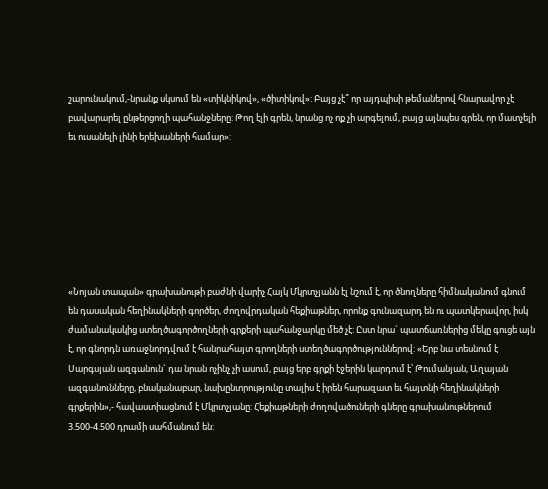շարունակում,-նրանք սկսում են «տիկնիկով», «ծիտիկով»: Բայց չէ՞ որ այդպիսի թեմաներով հնարավոր չէ բավարարել ընթերցողի պահանջները: Թող էլի գրեն, նրանց ոչ ոք չի արգելում, բայց այնպես գրեն, որ մատչելի եւ ուսանելի լինի երեխաների համար»:







«Նոյան տապան» գրախանութի բաժնի վարիչ Հայկ Մկրտչյանն էլ նշում է, որ ծնողները հիմնականում գնում են դասական հեղինակների գործեր, ժողովրդական հեքիաթներ, որոնք գունազարդ են ու պատկերավոր, իսկ ժամանակակից ստեղծագործողների գրքերի պահանջարկը մեծ չէ: Ըստ նրա` պատճառներից մեկը գուցե այն է, որ գնորդն առաջնորդվում է հանրահայտ գրողների ստեղծագործություններով: «Երբ նա տեսնում է Սարգսյան ազգանուն` դա նրան ոչինչ չի ասում, բայց երբ գրքի էջերին կարդում է՝ Թումանյան, Աղայան ազգանունները, բնականաբար, նախընտրությունը տալիս է իրեն հարազատ եւ հայտնի հեղինակների գրքերին»,- հավաստիացնում է Մկրտչյանը: Հեքիաթների ժողովածուների գները գրախանութներում 3.500-4.500 դրամի սահմանում են: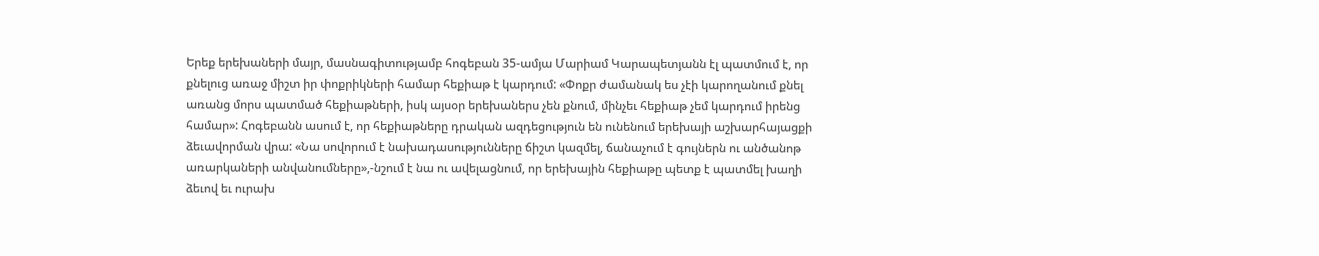Երեք երեխաների մայր, մասնագիտությամբ հոգեբան 35-ամյա Մարիամ Կարապետյանն էլ պատմում է, որ քնելուց առաջ միշտ իր փոքրիկների համար հեքիաթ է կարդում: «Փոքր ժամանակ ես չէի կարողանում քնել առանց մորս պատմած հեքիաթների, իսկ այսօր երեխաներս չեն քնում, մինչեւ հեքիաթ չեմ կարդում իրենց համար»: Հոգեբանն ասում է, որ հեքիաթները դրական ազդեցություն են ունենում երեխայի աշխարհայացքի ձեւավորման վրա: «Նա սովորում է նախադասությունները ճիշտ կազմել, ճանաչում է գույներն ու անծանոթ առարկաների անվանումները»,-նշում է նա ու ավելացնում, որ երեխային հեքիաթը պետք է պատմել խաղի ձեւով եւ ուրախ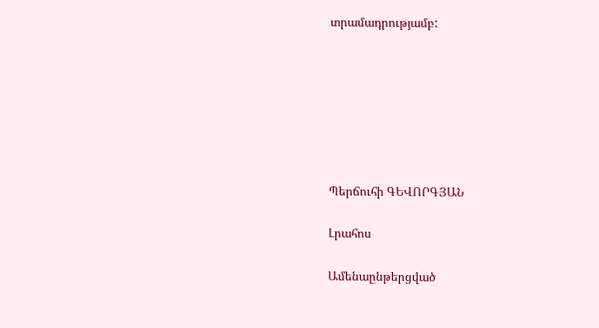տրամադրությամբ:







Պերճուհի ԳԵՎՈՐԳՅԱՆ

Լրահոս

Ամենաընթերցված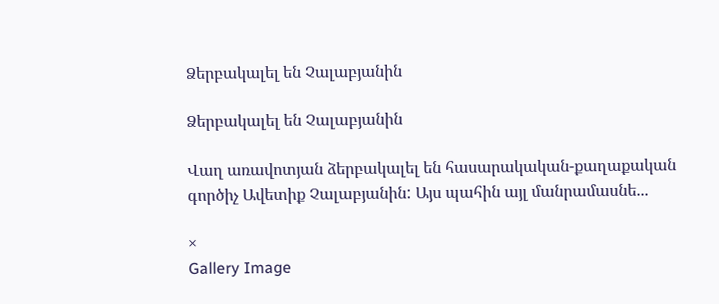Ձերբակալել են Չալաբյանին

Ձերբակալել են Չալաբյանին

Վաղ առավոտյան ձերբակալել են հասարակական-քաղաքական գործիչ Ավետիք Չալաբյանին: Այս պահին այլ մանրամասնե...

×
Gallery Image